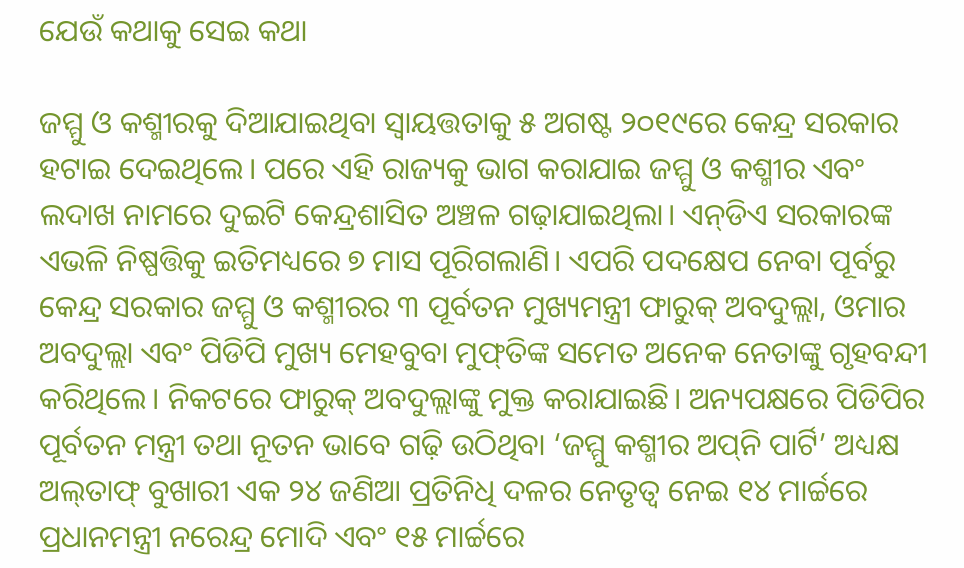ଯେଉଁ କଥାକୁ ସେଇ କଥା

ଜମ୍ମୁ ଓ କଶ୍ମୀରକୁ ଦିଆଯାଇଥିବା ସ୍ବାୟତ୍ତତାକୁ ୫ ଅଗଷ୍ଟ ୨୦୧୯ରେ କେନ୍ଦ୍ର ସରକାର ହଟାଇ ଦେଇଥିଲେ। ପରେ ଏହି ରାଜ୍ୟକୁ ଭାଗ କରାଯାଇ ଜମ୍ମୁ ଓ କଶ୍ମୀର ଏବଂ ଲଦାଖ ନାମରେ ଦୁଇଟି କେନ୍ଦ୍ରଶାସିତ ଅଞ୍ଚଳ ଗଢ଼ାଯାଇଥିଲା। ଏନ୍‌ଡିଏ ସରକାରଙ୍କ ଏଭଳି ନିଷ୍ପତ୍ତିକୁ ଇତିମଧ୍ୟରେ ୭ ମାସ ପୂରିଗଲାଣି। ଏପରି ପଦକ୍ଷେପ ନେବା ପୂର୍ବରୁ କେନ୍ଦ୍ର ସରକାର ଜମ୍ମୁ ଓ କଶ୍ମୀରର ୩ ପୂର୍ବତନ ମୁଖ୍ୟମନ୍ତ୍ରୀ ଫାରୁକ୍‌ ଅବଦୁଲ୍ଲା, ଓମାର ଅବଦୁଲ୍ଲା ଏବଂ ପିଡିପି ମୁଖ୍ୟ ମେହବୁବା ମୁଫ୍‌ତିଙ୍କ ସମେତ ଅନେକ ନେତାଙ୍କୁ ଗୃହବନ୍ଦୀ କରିଥିଲେ। ନିକଟରେ ଫାରୁକ୍‌ ଅବଦୁଲ୍ଲାଙ୍କୁ ମୁକ୍ତ କରାଯାଇଛି। ଅନ୍ୟପକ୍ଷରେ ପିଡିପିର ପୂର୍ବତନ ମନ୍ତ୍ରୀ ତଥା ନୂତନ ଭାବେ ଗଢ଼ି ଉଠିଥିବା ‘ଜମ୍ମୁ କଶ୍ମୀର ଅପ୍‌ନି ପାର୍ଟି’ ଅଧ୍ୟକ୍ଷ ଅଲ୍‌ତାଫ୍‌ ବୁଖାରୀ ଏକ ୨୪ ଜଣିଆ ପ୍ରତିନିଧି ଦଳର ନେତୃତ୍ୱ ନେଇ ୧୪ ମାର୍ଚ୍ଚରେ ପ୍ରଧାନମନ୍ତ୍ରୀ ନରେନ୍ଦ୍ର ମୋଦି ଏବଂ ୧୫ ମାର୍ଚ୍ଚରେ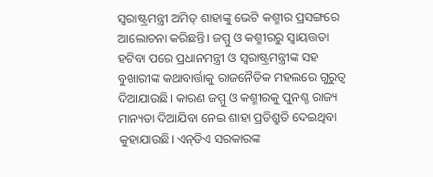ସ୍ବରାଷ୍ଟ୍ରମନ୍ତ୍ରୀ ଅମିତ୍‌ ଶାହାଙ୍କୁ ଭେଟି କଶ୍ମୀର ପ୍ରସଙ୍ଗରେ ଆଲୋଚନା କରିଛନ୍ତି। ଜମ୍ମୁ ଓ କଶ୍ମୀରରୁ ସ୍ବାୟତ୍ତତା ହଟିବା ପରେ ପ୍ରଧାନମନ୍ତ୍ରୀ ଓ ସ୍ବରାଷ୍ଟ୍ରମନ୍ତ୍ରୀଙ୍କ ସହ ବୁଖାରୀଙ୍କ କଥାବାର୍ତ୍ତାକୁ ରାଜନୈତିକ ମହଲରେ ଗୁରୁତ୍ୱ ଦିଆଯାଉଛି। କାରଣ ଜମ୍ମୁ ଓ କଶ୍ମୀରକୁ ପୁନଶ୍ଚ ରାଜ୍ୟ ମାନ୍ୟତା ଦିଆଯିବା ନେଇ ଶାହା ପ୍ରତିଶ୍ରୁତି ଦେଇଥିବା କୁହାଯାଉଛି। ଏନ୍‌ଡିଏ ସରକାରଙ୍କ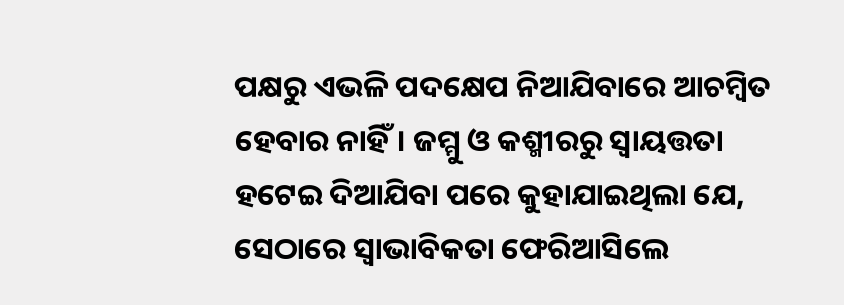ପକ୍ଷରୁ ଏଭଳି ପଦକ୍ଷେପ ନିଆଯିବାରେ ଆଚମ୍ବିତ ହେବାର ନାହିଁ। ଜମ୍ମୁ ଓ କଶ୍ମୀରରୁ ସ୍ବାୟତ୍ତତା ହଟେଇ ଦିଆଯିବା ପରେ କୁହାଯାଇଥିଲା ଯେ, ସେଠାରେ ସ୍ବାଭାବିକତା ଫେରିଆସିଲେ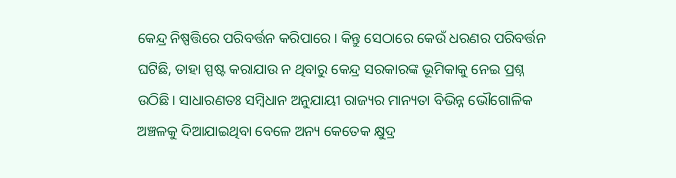କେନ୍ଦ୍ର ନିଷ୍ପତ୍ତିରେ ପରିବର୍ତ୍ତନ କରିପାରେ। କିନ୍ତୁ ସେଠାରେ କେଉଁ ଧରଣର ପରିବର୍ତ୍ତନ ଘଟିଛି, ତାହା ସ୍ପଷ୍ଟ କରାଯାଉ ନ ଥିବାରୁ କେନ୍ଦ୍ର ସରକାରଙ୍କ ଭୂମିକାକୁ ନେଇ ପ୍ରଶ୍ନ ଉଠିଛି। ସାଧାରଣତଃ ସମ୍ବିଧାନ ଅନୁଯାୟୀ ରାଜ୍ୟର ମାନ୍ୟତା ବିଭିନ୍ନ ଭୌଗୋଳିକ ଅଞ୍ଚଳକୁ ଦିଆଯାଇଥିବା ବେଳେ ଅନ୍ୟ କେତେକ କ୍ଷୁଦ୍ର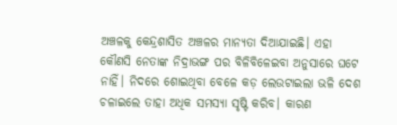ଅଞ୍ଚଳକୁ କେନ୍ଦ୍ରଶାସିତ ଅଞ୍ଚଳର ମାନ୍ୟତା ଦିଆଯାଇଛି। ଏହା କୌଣସି ନେତାଙ୍କ ନିଦ୍ରାଭଙ୍ଗ ପର ବିଳିବିଳେଇବା ଅନୁସାରେ ଘଟେ ନାହିଁ। ନିଦରେ ଶୋଇଥିବା ବେଳେ କଡ଼ ଲେଉଟାଇଲା ଭଳି ଦେଶ ଚଳାଇଲେ ତାହା ଅଧିକ ସମସ୍ୟା ସୃଷ୍ଟି କରିବ। କାରଣ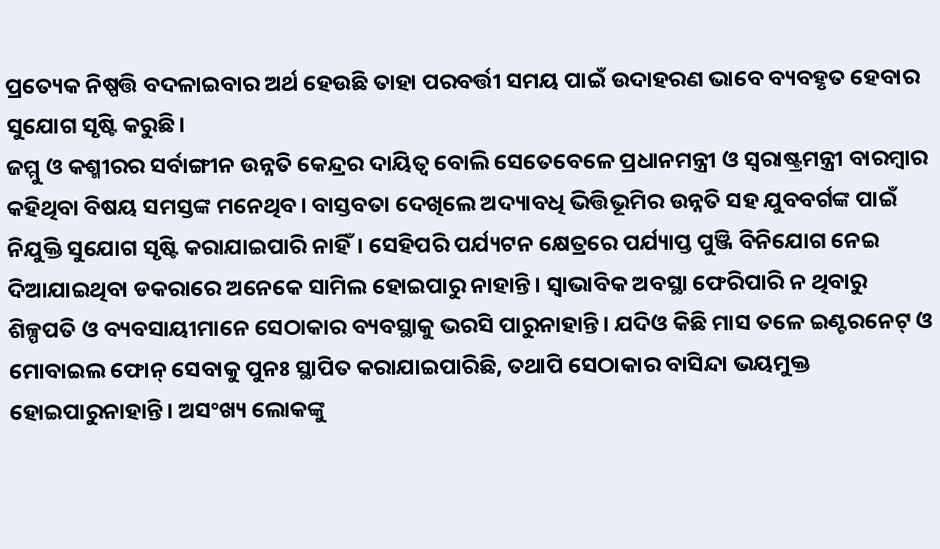ପ୍ରତ୍ୟେକ ନିଷ୍ପତ୍ତି ବଦଳାଇବାର ଅର୍ଥ ହେଉଛି ତାହା ପରବର୍ତ୍ତୀ ସମୟ ପାଇଁ ଉଦାହରଣ ଭାବେ ବ୍ୟବହୃତ ହେବାର ସୁଯୋଗ ସୃଷ୍ଟି କରୁଛି।
ଜମ୍ମୁ ଓ କଶ୍ମୀରର ସର୍ବାଙ୍ଗୀନ ଉନ୍ନତି କେନ୍ଦ୍ରର ଦାୟିତ୍ୱ ବୋଲି ସେତେବେଳେ ପ୍ରଧାନମନ୍ତ୍ରୀ ଓ ସ୍ବରାଷ୍ଟ୍ରମନ୍ତ୍ରୀ ବାରମ୍ବାର କହିଥିବା ବିଷୟ ସମସ୍ତଙ୍କ ମନେଥିବ। ବାସ୍ତବତା ଦେଖିଲେ ଅଦ୍ୟାବଧି ଭିତ୍ତିଭୂମିର ଉନ୍ନତି ସହ ଯୁବବର୍ଗଙ୍କ ପାଇଁ ନିଯୁକ୍ତି ସୁଯୋଗ ସୃଷ୍ଟି କରାଯାଇପାରି ନାହିଁ। ସେହିପରି ପର୍ଯ୍ୟଟନ କ୍ଷେତ୍ରରେ ପର୍ଯ୍ୟାପ୍ତ ପୁଞ୍ଜି ବିନିଯୋଗ ନେଇ ଦିଆଯାଇଥିବା ଡକରାରେ ଅନେକେ ସାମିଲ ହୋଇପାରୁ ନାହାନ୍ତି। ସ୍ବାଭାବିକ ଅବସ୍ଥା ଫେରିପାରି ନ ଥିବାରୁ ଶିଳ୍ପପତି ଓ ବ୍ୟବସାୟୀମାନେ ସେଠାକାର ବ୍ୟବସ୍ଥାକୁ ଭରସି ପାରୁନାହାନ୍ତି। ଯଦିଓ କିଛି ମାସ ତଳେ ଇଣ୍ଟରନେଟ୍‌ ଓ ମୋବାଇଲ ଫୋନ୍‌ ସେବାକୁ ପୁନଃ ସ୍ଥାପିତ କରାଯାଇପାରିଛି, ତଥାପି ସେଠାକାର ବାସିନ୍ଦା ଭୟମୁକ୍ତ ହୋଇପାରୁନାହାନ୍ତି। ଅସଂଖ୍ୟ ଲୋକଙ୍କୁ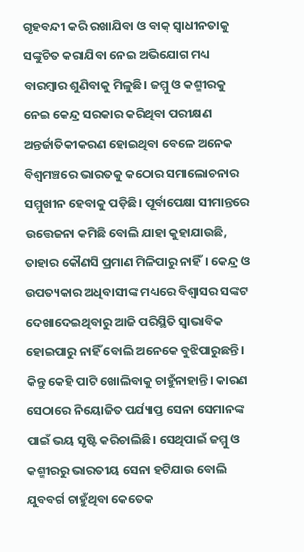ଗୃହବନ୍ଦୀ କରି ରଖାଯିବା ଓ ବାକ୍‌ ସ୍ବାଧୀନତାକୁ ସଙ୍କୁଚିତ କରାଯିବା ନେଇ ଅଭିଯୋଗ ମଧ୍ୟ ବାରମ୍ବାର ଶୁଣିବାକୁ ମିଳୁଛି। ଜମ୍ମୁ ଓ କଶ୍ମୀରକୁ ନେଇ କେନ୍ଦ୍ର ସରକାର କରିଥିବା ପରୀକ୍ଷଣ ଅନ୍ତର୍ଜାତିକୀକରଣ ହୋଇଥିବା ବେଳେ ଅନେକ ବିଶ୍ୱମଞ୍ଚରେ ଭାରତକୁ କଠୋର ସମାଲୋଚନାର ସମ୍ମୁଖୀନ ହେବାକୁ ପଡ଼ିଛି। ପୂର୍ବାପେକ୍ଷା ସୀମାନ୍ତରେ ଉତ୍ତେଜନା କମିଛି ବୋଲି ଯାହା କୁହାଯାଉଛି, ତାହାର କୌଣସି ପ୍ରମାଣ ମିଳିପାରୁ ନାହିଁ। କେନ୍ଦ୍ର ଓ ଉପତ୍ୟକାର ଅଧିବାସୀଙ୍କ ମଧ୍ୟରେ ବିଶ୍ୱାସର ସଙ୍କଟ ଦେଖାଦେଇଥିବାରୁ ଆଜି ପରିସ୍ଥିତି ସ୍ବାଭାବିକ ହୋଇପାରୁ ନାହିଁ ବୋଲି ଅନେକେ ବୁଝିପାରୁଛନ୍ତି। କିନ୍ତୁ କେହି ପାଟି ଖୋଲିବାକୁ ଚାହୁଁନାହାନ୍ତି। କାରଣ ସେଠାରେ ନିୟୋଜିତ ପର୍ଯ୍ୟାପ୍ତ ସେନା ସେମାନଙ୍କ ପାଇଁ ଭୟ ସୃଷ୍ଟି କରିଚାଲିଛି। ସେଥିପାଇଁ ଜମ୍ମୁ ଓ କଶ୍ମୀରରୁ ଭାରତୀୟ ସେନା ହଟିଯାଉ ବୋଲି ଯୁବବର୍ଗ ଚାହୁଁଥିବା କେତେକ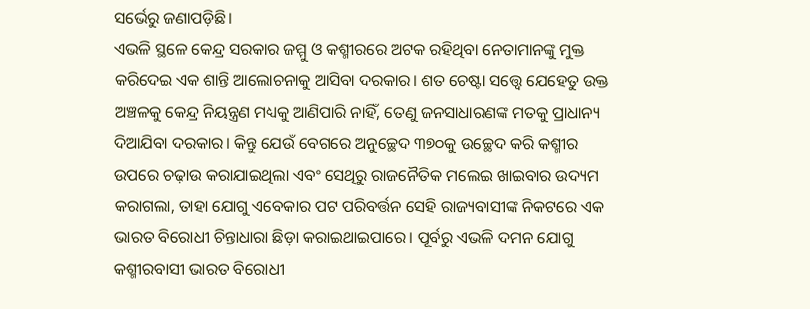ସର୍ଭେରୁ ଜଣାପଡ଼ିଛି।
ଏଭଳି ସ୍ଥଳେ କେନ୍ଦ୍ର ସରକାର ଜମ୍ମୁ ଓ କଶ୍ମୀରରେ ଅଟକ ରହିଥିବା ନେତାମାନଙ୍କୁ ମୁକ୍ତ କରିଦେଇ ଏକ ଶାନ୍ତି ଆଲୋଚନାକୁ ଆସିବା ଦରକାର। ଶତ ଚେଷ୍ଟା ସତ୍ତ୍ୱେ ଯେହେତୁ ଉକ୍ତ ଅଞ୍ଚଳକୁ କେନ୍ଦ୍ର ନିୟନ୍ତ୍ରଣ ମଧ୍ୟକୁ ଆଣିପାରି ନାହିଁ, ତେଣୁ ଜନସାଧାରଣଙ୍କ ମତକୁ ପ୍ରାଧାନ୍ୟ ଦିଆଯିବା ଦରକାର। କିନ୍ତୁ ଯେଉଁ ବେଗରେ ଅନୁଚ୍ଛେଦ ୩୭୦କୁ ଉଚ୍ଛେଦ କରି କଶ୍ମୀର ଉପରେ ଚଢ଼ାଉ କରାଯାଇଥିଲା ଏବଂ ସେଥିରୁ ରାଜନୈତିକ ମଲେଇ ଖାଇବାର ଉଦ୍ୟମ କରାଗଲା, ତାହା ଯୋଗୁ ଏବେକାର ପଟ ପରିବର୍ତ୍ତନ ସେହି ରାଜ୍ୟବାସୀଙ୍କ ନିକଟରେ ଏକ ଭାରତ ବିରୋଧୀ ଚିନ୍ତାଧାରା ଛିଡ଼ା କରାଇଥାଇପାରେ। ପୂର୍ବରୁ ଏଭଳି ଦମନ ଯୋଗୁ କଶ୍ମୀରବାସୀ ଭାରତ ବିରୋଧୀ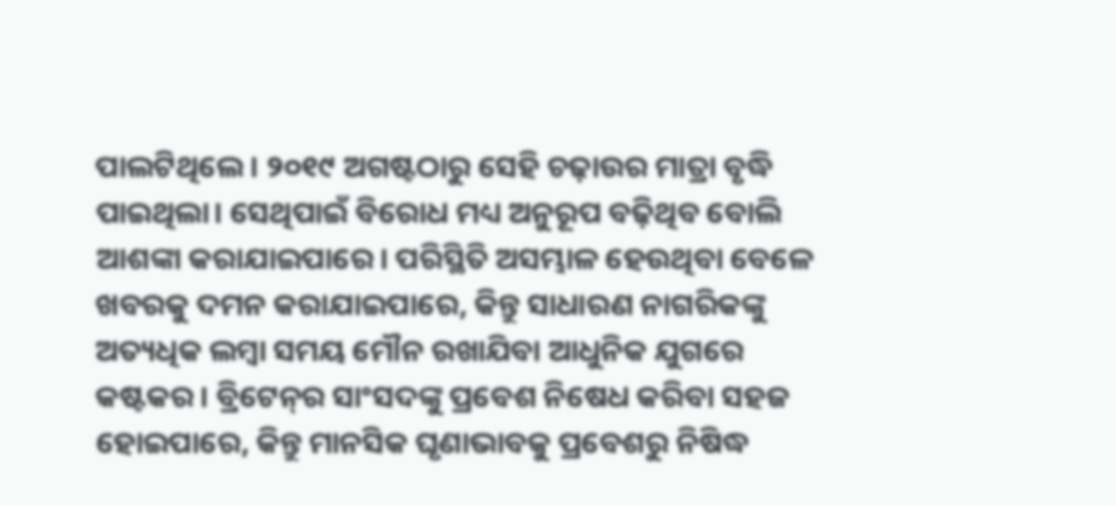ପାଲଟିଥିଲେ। ୨୦୧୯ ଅଗଷ୍ଟଠାରୁ ସେହି ଚଢ଼ାଉର ମାତ୍ରା ବୃଦ୍ଧି ପାଇଥିଲା। ସେଥିପାଇଁ ବିରୋଧ ମଧ୍ୟ ଅନୁରୂପ ବଢ଼ିଥିବ ବୋଲି ଆଶଙ୍କା କରାଯାଇପାରେ। ପରିସ୍ଥିତି ଅସମ୍ଭାଳ ହେଉଥିବା ବେଳେ ଖବରକୁ ଦମନ କରାଯାଇପାରେ, କିନ୍ତୁ ସାଧାରଣ ନାଗରିକଙ୍କୁ ଅତ୍ୟଧିକ ଲମ୍ବା ସମୟ ମୌନ ରଖାଯିବା ଆଧୁନିକ ଯୁଗରେ କଷ୍ଟକର। ବ୍ରିଟେନ୍‌ର ସାଂସଦଙ୍କୁ ପ୍ରବେଶ ନିଷେଧ କରିବା ସହଜ ହୋଇପାରେ, କିନ୍ତୁ ମାନସିକ ଘୃଣାଭାବକୁ ପ୍ରବେଶରୁ ନିଷିଦ୍ଧ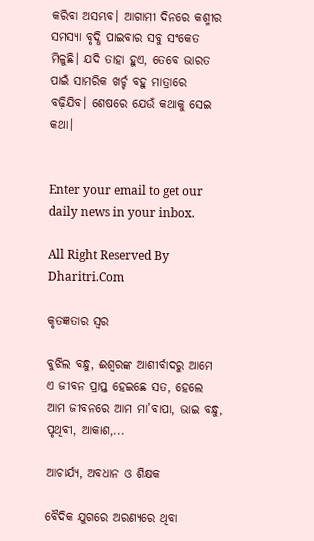କରିବା ଅସମ୍ଭବ। ଆଗାମୀ ଦିନରେ କଶ୍ମୀର ସମସ୍ୟା ବୃଦ୍ଧି ପାଇବାର ସବୁ ସଂକେତ ମିଳୁଛି। ଯଦି ତାହା ହୁଏ, ତେବେ ଭାରତ ପାଇଁ ସାମରିକ ଖର୍ଚ୍ଚ ବହୁ ମାତ୍ରାରେ ବଢ଼ିଯିବ। ଶେଷରେ ଯେଉଁ କଥାକୁ ସେଇ କଥା।


Enter your email to get our daily news in your inbox.

All Right Reserved By Dharitri.Com

କୃତଜ୍ଞତାର ସ୍ବର

ବୁଝିଲ ବନ୍ଧୁ, ଈଶ୍ବରଙ୍କ ଆଶୀର୍ବାଦରୁ ଆମେ ଏ ଜୀବନ ପ୍ରାପ୍ତ ହେଇଛେ ସତ, ହେଲେ ଆମ ଜୀବନରେ ଆମ ମା’ବାପା, ଭାଇ ବନ୍ଧୁ, ପୃଥିବୀ, ଆକାଶ,...

ଆଚାର୍ଯ୍ୟ, ଅବଧାନ ଓ ଶିକ୍ଷକ

ବୈଦିକ ଯୁଗରେ ଅରଣ୍ୟରେ ଥିବା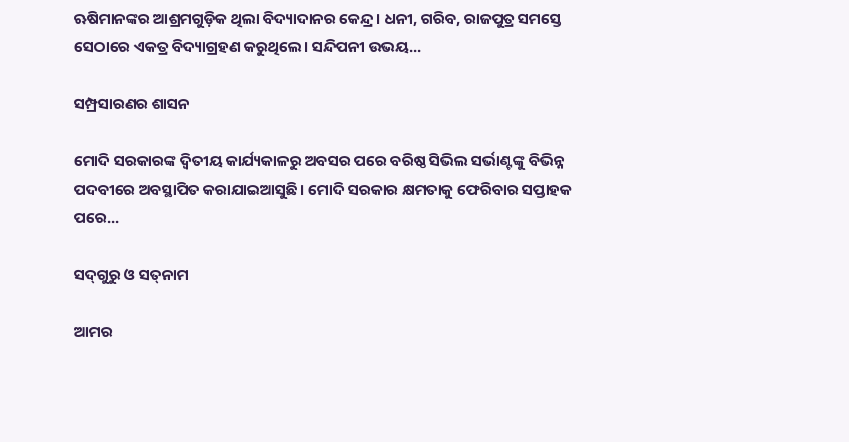ଋଷିମାନଙ୍କର ଆଶ୍ରମଗୁଡ଼ିକ ଥିଲା ବିଦ୍ୟାଦାନର କେନ୍ଦ୍ର। ଧନୀ, ଗରିବ, ରାଜପୁତ୍ର ସମସ୍ତେ ସେଠାରେ ଏକତ୍ର ବିଦ୍ୟାଗ୍ରହଣ କରୁଥିଲେ। ସନ୍ଦିପନୀ ଉଭୟ...

ସମ୍ପ୍ରସାରଣର ଶାସନ

ମୋଦି ସରକାରଙ୍କ ଦ୍ୱିତୀୟ କାର୍ଯ୍ୟକାଳରୁ ଅବସର ପରେ ବରିଷ୍ଠ ସିଭିଲ ସର୍ଭାଣ୍ଟଙ୍କୁ ବିଭିନ୍ନ ପଦବୀରେ ଅବସ୍ଥାପିତ କରାଯାଇଆସୁଛି। ମୋଦି ସରକାର କ୍ଷମତାକୁ ଫେରିବାର ସପ୍ତାହକ ପରେ...

ସଦ୍‌ଗୁରୁ ଓ ସତ୍‌ନାମ

ଆମର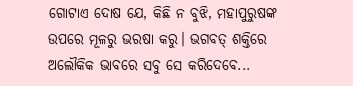ଗୋଟାଏ ଦୋଷ ଯେ, କିଛି ନ ବୁଝି, ମହାପୁରୁଷଙ୍କ ଉପରେ ମୂଳରୁ ଭରଷା କରୁ। ଭଗବତ୍‌ ଶକ୍ତିରେ ଅଲୌକିକ ଭାବରେ ସବୁ ସେ କରିଦେବେ...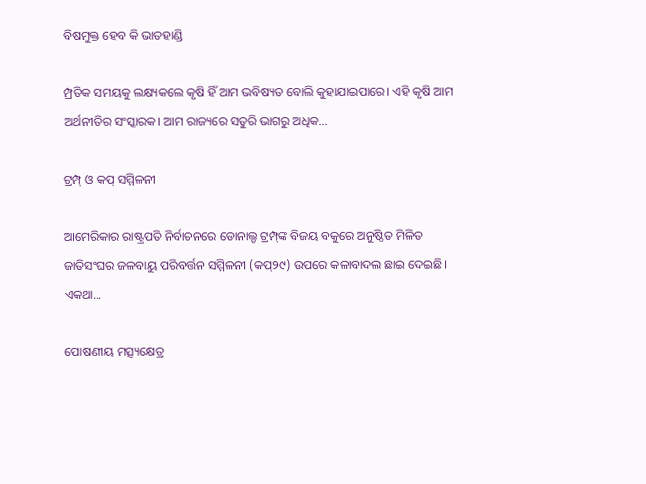ବିଷମୁକ୍ତ ହେବ କି ଭାତହାଣ୍ଡି

ମ୍ପ୍ରତିକ ସମୟକୁ ଲକ୍ଷ୍ୟକଲେ କୃଷି ହିଁ ଆମ ଭବିଷ୍ୟତ ବୋଲି କୁହାଯାଇପାରେ। ଏହି କୃଷି ଆମ ଅର୍ଥନୀତିର ସଂସ୍କାରକ। ଆମ ରାଜ୍ୟରେ ସତୁରି ଭାଗରୁ ଅଧିକ...

ଟ୍ରମ୍ପ୍‌ ଓ କପ୍‌ ସମ୍ମିଳନୀ

ଆମେରିକାର ରାଷ୍ଟ୍ରପତି ନିର୍ବାଚନରେ ଡୋନାଲ୍ଡ ଟ୍ରମ୍ପ୍‌ଙ୍କ ବିଜୟ ବକୁରେ ଅନୁଷ୍ଠିତ ମିଳିତ ଜାତିସଂଘର ଜଳବାୟୁ ପରିବର୍ତ୍ତନ ସମ୍ମିଳନୀ (କପ୍‌୨୯) ଉପରେ କଳାବାଦଲ ଛାଇ ଦେଇଛି। ଏକଥା...

ପୋଷଣୀୟ ମତ୍ସ୍ୟକ୍ଷେତ୍ର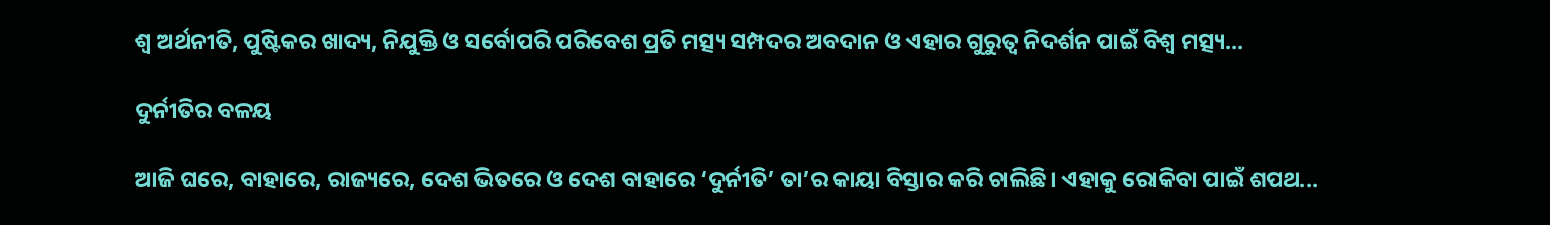ଶ୍ୱ ଅର୍ଥନୀତି, ପୁଷ୍ଟିକର ଖାଦ୍ୟ, ନିଯୁକ୍ତି ଓ ସର୍ବୋପରି ପରିବେଶ ପ୍ରତି ମତ୍ସ୍ୟ ସମ୍ପଦର ଅବଦାନ ଓ ଏହାର ଗୁରୁତ୍ୱ ନିଦର୍ଶନ ପାଇଁ ବିଶ୍ୱ ମତ୍ସ୍ୟ...

ଦୁର୍ନୀତିର ବଳୟ

ଆଜି ଘରେ, ବାହାରେ, ରାଜ୍ୟରେ, ଦେଶ ଭିତରେ ଓ ଦେଶ ବାହାରେ ‘ଦୁର୍ନୀତି’ ତା’ର କାୟା ବିସ୍ତାର କରି ଚାଲିଛି। ଏହାକୁ ରୋକିବା ପାଇଁ ଶପଥ...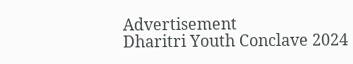Advertisement
Dharitri Youth Conclave 2024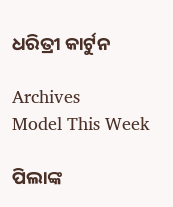ଧରିତ୍ରୀ କାର୍ଟୁନ

Archives
Model This Week

ପିଲାଙ୍କ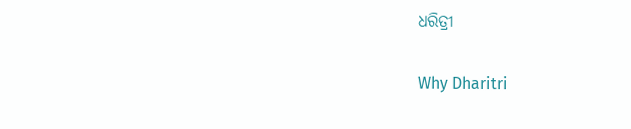ଧରିତ୍ରୀ

Why Dharitri